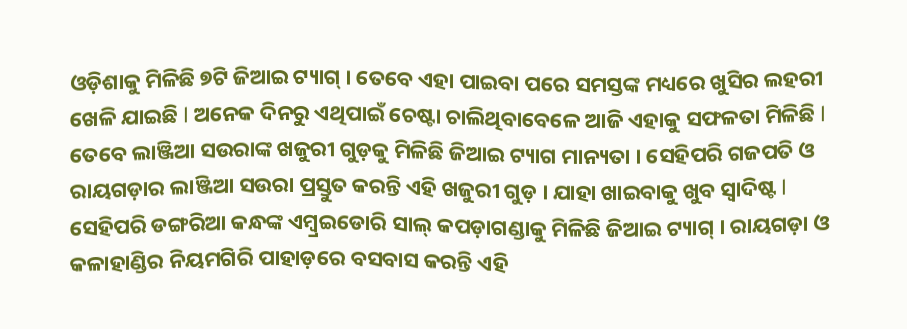ଓଡ଼ିଶାକୁ ମିଳିଛି ୭ଟି ଜିଆଇ ଟ୍ୟାଗ୍ । ତେବେ ଏହା ପାଇବା ପରେ ସମସ୍ତଙ୍କ ମଧ୍ୟରେ ଖୁସିର ଲହରୀ ଖେଳି ଯାଇଛି l ଅନେକ ଦିନରୁ ଏଥିପାଇଁ ଚେଷ୍ଟା ଚାଲିଥିବାବେଳେ ଆଜି ଏହାକୁ ସଫଳତା ମିଳିଛି l ତେବେ ଲାଞ୍ଜିଆ ସଉରାଙ୍କ ଖଜୁରୀ ଗୁଡ଼କୁ ମିଳିଛି ଜିଆଇ ଟ୍ୟାଗ ମାନ୍ୟତା । ସେହିପରି ଗଜପତି ଓ ରାୟଗଡ଼ାର ଲାଞ୍ଜିଆ ସଉରା ପ୍ରସ୍ତୁତ କରନ୍ତି ଏହି ଖଜୁରୀ ଗୁଡ଼ । ଯାହା ଖାଇବାକୁ ଖୁବ ସ୍ୱାଦିଷ୍ଟ l
ସେହିପରି ଡଙ୍ଗରିଆ କନ୍ଧଙ୍କ ଏମ୍ବ୍ରଇଡୋରି ସାଲ୍ କପଡ଼ାଗଣ୍ଡାକୁ ମିଳିଛି ଜିଆଇ ଟ୍ୟାଗ୍ । ରାୟଗଡ଼ା ଓ କଳାହାଣ୍ଡିର ନିୟମଗିରି ପାହାଡ଼ରେ ବସବାସ କରନ୍ତି ଏହି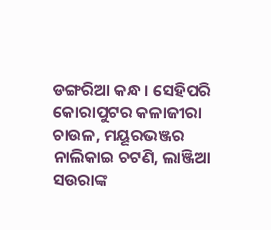ଡଙ୍ଗରିଆ କନ୍ଧ । ସେହିପରି କୋରାପୁଟର କଳାଜୀରା ଚାଉଳ, ମୟୂରଭଞ୍ଜର ନାଲିକାଇ ଚଟଣି, ଲାଞ୍ଜିଆ ସଉରାଙ୍କ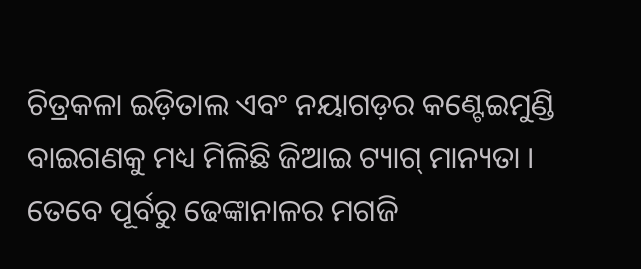ଚିତ୍ରକଳା ଇଡ଼ିତାଲ ଏବଂ ନୟାଗଡ଼ର କଣ୍ଟେଇମୁଣ୍ଡି ବାଇଗଣକୁ ମଧ୍ୟ ମିଳିଛି ଜିଆଇ ଟ୍ୟାଗ୍ ମାନ୍ୟତା ।
ତେବେ ପୂର୍ବରୁ ଢେଙ୍କାନାଳର ମଗଜି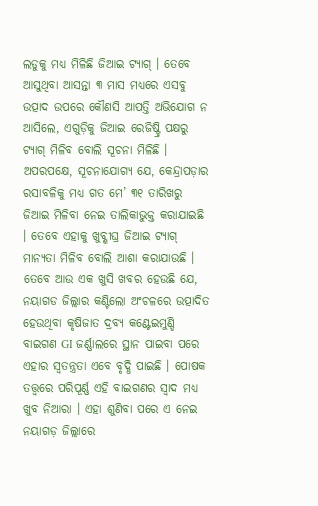ଲଡୁକୁ ମଧ୍ୟ ମିଳିଛି ଜିଆଇ ଟ୍ୟାଗ୍ । ତେବେ ଆସୁଥିବା ଆସନ୍ତା ୩ ମାସ ମଧ୍ୟରେ ଏସବୁ ଉତ୍ପାଦ ଉପରେ କୌଣସି ଆପତ୍ତି ଅଭିଯୋଗ ନ ଆସିଲେ, ଏଗୁଡ଼ିକୁ ଜିଆଇ ରେଜିଷ୍ଟ୍ରି ପକ୍ଷରୁ ଟ୍ୟାଗ୍ ମିଳିବ ବୋଲି ସୂଚନା ମିଳିଛି । ଅପରପକ୍ଷେ, ସୂଚନାଯୋଗ୍ୟ ଯେ, କେନ୍ଦ୍ରାପଡ଼ାର ରସାବଳିକୁ ମଧ୍ୟ ଗତ ମେ’ ୩୧ ତାରିଖରୁ ଜିଆଇ ମିଳିବା ନେଇ ତାଲିକାଭୁକ୍ତ କରାଯାଇଛି । ତେବେ ଏହାକୁ ଖୁବ୍ଶୀଘ୍ର ଜିଆଇ ଟ୍ୟାଗ୍ ମାନ୍ୟତା ମିଳିବ ବୋଲି ଆଶା କରାଯାଉଛି ।
ତେବେ ଆଉ ଏକ ଖୁସି ଖବର ହେଉଛି ଯେ, ନୟାଗଡ ଜିଲ୍ଲାର କଣ୍ଟିଲୋ ଅଂଚଳରେ ଉତ୍ପାଦିତ ହେଉଥିବା କୃଷିଜାତ ଦ୍ରବ୍ୟ କଣ୍ଟେଇମୁଣ୍ଡି ବାଇଗଣ GI ଜର୍ଣ୍ଣାଲରେ ସ୍ଥାନ ପାଇବା ପରେ ଏହାର ସ୍ୱତନ୍ତ୍ରତା ଏବେ ବୃଦ୍ଧି ପାଇଛି । ପୋଷକ ତତ୍ତ୍ୱରେ ପରିପୂର୍ଣ୍ଣ ଏହି ବାଇଗଣର ସ୍ୱାଦ ମଧ୍ୟ ଖୁବ ନିଆରା । ଏହା ଶୁଣିବା ପରେ ଏ ନେଇ ନୟାଗଡ଼ ଜିଲ୍ଲାରେ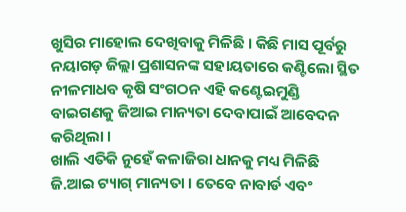ଖୁସିର ମାହୋଲ ଦେଖିବାକୁ ମିଳିଛି । କିଛି ମାସ ପୂର୍ବରୁ ନୟାଗଡ଼ ଜିଲ୍ଲା ପ୍ରଶାସନଙ୍କ ସହାୟତାରେ କଣ୍ଟିଲୋ ସ୍ଥିତ ନୀଳମାଧବ କୃଷି ସଂଗଠନ ଏହି କଣ୍ଟେଇମୁଣ୍ଡି ବାଇଗଣକୁ ଜିଆଇ ମାନ୍ୟତା ଦେବାପାଇଁ ଆବେଦନ କରିଥିଲା ।
ଖାଲି ଏତିକି ନୁହେଁ କଳାଜିରା ଧାନକୁ ମଧ୍ୟ ମିଳିଛି ଜି.ଆଇ ଟ୍ୟାଗ୍ ମାନ୍ୟତା । ତେବେ ନାବାର୍ଡ ଏବଂ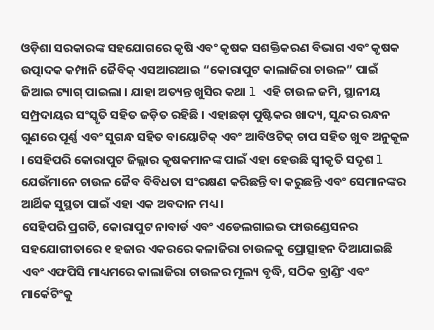ଓଡ଼ିଶା ସରକାରଙ୍କ ସହଯୋଗରେ କୃଷି ଏବଂ କୃଷକ ସଶକ୍ତିକରଣ ବିଭାଗ ଏବଂ କୃଷକ ଉତ୍ପାଦକ କମ୍ପାନି ଜୈବିକ୍ ଏସଆରଆଇ “କୋରାପୁଟ କାଲାଜିରା ଚାଉଳ” ପାଇଁ ଜିଆଇ ଟ୍ୟାଗ୍ ପାଇଲା । ଯାହା ଅତ୍ୟନ୍ତ ଖୁସିର କଥା l ଏହି ଚାଉଳ ଜମି, ସ୍ଥାନୀୟ ସମ୍ପ୍ରଦାୟର ସଂସ୍କୃତି ସହିତ ଜଡ଼ିତ ରହିଛି । ଏହାଛଡ଼ା ପୁଷ୍ଟିକର ଖାଦ୍ୟ, ସୁନ୍ଦର ରନ୍ଧନ ଗୁଣରେ ପୂର୍ଣ୍ଣ ଏବଂ ସୁଗନ୍ଧ ସହିତ ବାୟୋଟିକ୍ ଏବଂ ଆବିଓଟିକ୍ ଚାପ ସହିତ ଖୁବ ଅନୁକୂଳ । ସେହିପରି କୋରାପୁଟ ଜିଲ୍ଲାର କୃଷକମାନଙ୍କ ପାଇଁ ଏହା ହେଉଛି ସ୍ୱୀକୃତି ସଦୃଶ l ଯେଉଁମାନେ ଚାଉଳ ଜୈବ ବିବିଧତା ସଂରକ୍ଷଣ କରିଛନ୍ତି ବା କରୁଛନ୍ତି ଏବଂ ସେମାନଙ୍କର ଆର୍ଥିକ ସୁସ୍ଥତା ପାଇଁ ଏହା ଏକ ଅବଦାନ ମଧ୍ୟ ।
ସେହିପରି ପ୍ରଗତି, କୋରାପୁଟ ନାବାର୍ଡ ଏବଂ ଏଡେଲଗାଇଭ ଫାଉଣ୍ଡେସନର ସହଯୋଗୀତାରେ ୧ ହଜାର ଏକରରେ କଳାଜିରା ଚାଉଳକୁ ପ୍ରୋତ୍ସାହନ ଦିଆଯାଇଛି ଏବଂ ଏଫପିସି ମାଧ୍ୟମରେ କାଲାଜିରା ଚାଉଳର ମୂଲ୍ୟ ବୃଦ୍ଧି, ସଠିକ ବ୍ରାଣ୍ଡିଂ ଏବଂ ମାର୍କେଟିଂକୁ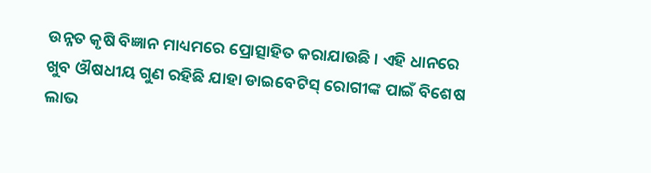ଉନ୍ନତ କୃଷି ବିଜ୍ଞାନ ମାଧ୍ୟମରେ ପ୍ରୋତ୍ସାହିତ କରାଯାଉଛି । ଏହି ଧାନରେ ଖୁବ ଔଷଧୀୟ ଗୁଣ ରହିଛି ଯାହା ଡାଇବେଟିସ୍ ରୋଗୀଙ୍କ ପାଇଁ ବିଶେଷ ଲାଭ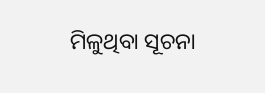ମିଳୁଥିବା ସୂଚନା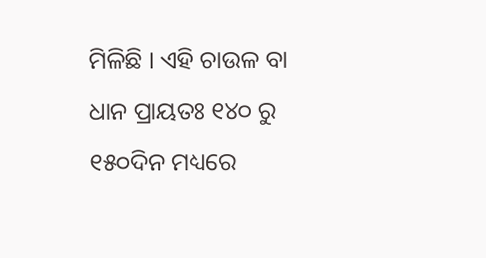ମିଳିଛି । ଏହି ଚାଉଳ ବା ଧାନ ପ୍ରାୟତଃ ୧୪୦ ରୁ ୧୫୦ଦିନ ମଧ୍ୟରେ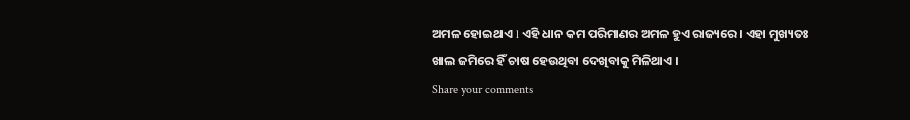ଅମଳ ହୋଇଥାଏ l ଏହି ଧାନ କମ ପରିମାଣର ଅମଳ ହୁଏ ରାଜ୍ୟରେ । ଏହା ମୁଖ୍ୟତଃ ଖାଲ ଜମିରେ ହିଁ ଚାଷ ହେଉଥିବା ଦେଖିବାକୁ ମିଳିଥାଏ ।
Share your comments